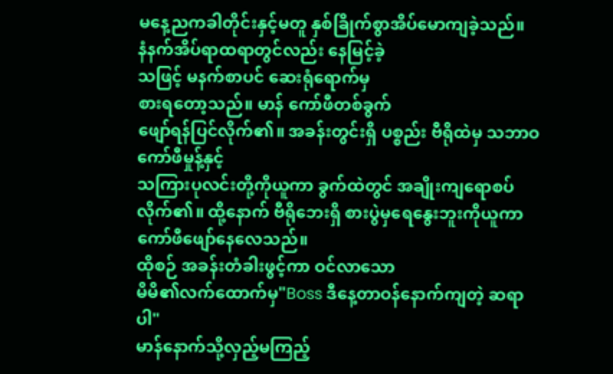မနေ့ညကခါတိုင်းနှင့်မတူ နှစ်ခြိုက်စွာအိပ်မောကျခဲ့သည်။
နံနက်အိပ်ရာထရာတွင်လည်း နေမြင့်ခဲ့
သဖြင့် မနက်စာပင် ဆေးရုံရောက်မှ
စားရတော့သည်။ မာန် ကော်ဖီတစ်ခွက်
ဖျော်ရန်ပြင်လိုက်၏။ အခန်းတွင်းရှိ ပစ္စည်း ဗီရိုထဲမှ သဘာဝကော်ဖီမှုန့်နှင့်
သကြားပုလင်းတို့ကိုယူကာ ခွက်ထဲတွင် အချိုးကျရောစပ်လိုက်၏။ ထို့နောက် ဗီရိုဘေးရှိ စားပွဲမှရေနွေးဘူးကိုယူကာ
ကော်ဖီဖျော်နေလေသည်။
ထိုစဉ် အခန်းတံခါးဖွင့်ကာ ဝင်လာသော
မိမိ၏လက်ထောက်မှ"Boss ဒီနေ့တာဝန်နောက်ကျတဲ့ ဆရာပါ"
မာန်နောက်သို့လှည့်မကြည့်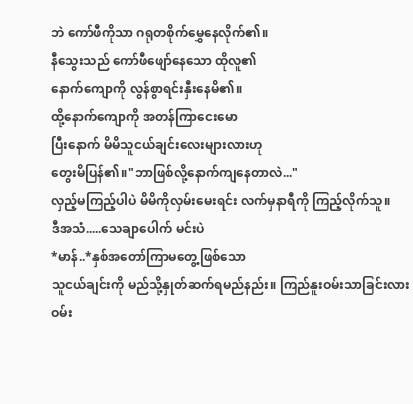ဘဲ ကော်ဖီကိုသာ ဂရုတစိုက်မွှေနေလိုက်၏။
နီသွေးသည် ကော်ဖီဖျော်နေသော ထိုလူ၏
နောက်ကျောကို လွန်စွာရင်းနှီးနေမိ၏။
ထို့နောက်ကျောကို အတန်ကြာငေးမော
ပြီးနောက် မိမိသူငယ်ချင်းလေးများလားဟု
တွေးမိပြန်၏။"ဘာဖြစ်လို့နောက်ကျနေတာလဲ..."
လှည့်မကြည့်ပါပဲ မိမိကိုလှမ်းမေးရင်း လက်မှနာရီကို ကြည့်လိုက်သူ။
ဒီအသံ.....သေချာပေါက် မင်းပဲ
*မာန်..*နှစ်အတော်ကြာမတွေ့ဖြစ်သော
သူငယ်ချင်းကို မည်သို့နှုတ်ဆက်ရမည်နည်း။ ကြည်နူးဝမ်းသာခြင်းလား ဝမ်း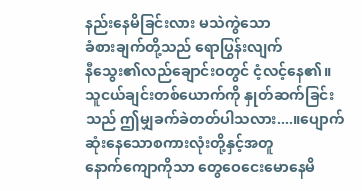နည်းနေမိခြင်းလား မသဲကွဲသော
ခံစားချက်တို့သည် ရောပြွန်းလျက်
နီသွေး၏လည်ချောင်းဝတွင် ငံ့လင့်နေ၏။
သူငယ်ချင်းတစ်ယောက်ကို နှုတ်ဆက်ခြင်း
သည် ဤမျှခက်ခဲတတ်ပါသလား....။ပျောက်ဆုံးနေသောစကားလုံးတို့နှင့်အတူ
နောက်ကျောကိုသာ တွေဝေငေးမောနေမိ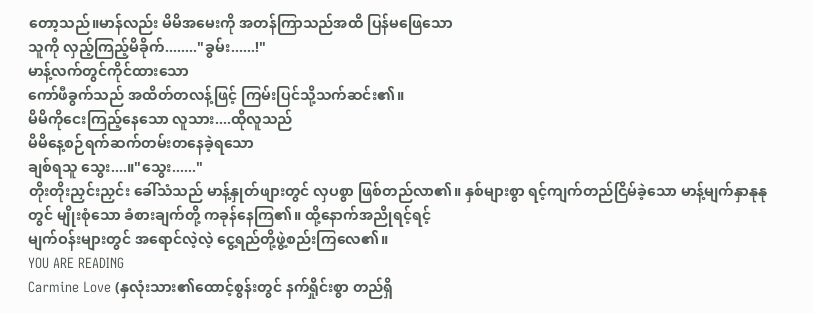တော့သည်။မာန်လည်း မိမိအမေးကို အတန်ကြာသည်အထိ ပြန်မဖြေသော
သူကို လှည့်ကြည့်မိခိုက်........"ခွမ်း......!"
မာန့်လက်တွင်ကိုင်ထားသော
ကော်ဖီခွက်သည် အထိတ်တလန့်ဖြင့် ကြမ်းပြင်သို့သက်ဆင်း၏။
မိမိကိုငေးကြည့်နေသော လူသား....ထိုလူသည်
မိမိနေ့စဉ်ရက်ဆက်တမ်းတနေခဲ့ရသော
ချစ်ရသူ သွေး....။"သွေး......"
တိုးတိုးညှင်းညှင်း ခေါ်သံသည် မာန့်နှုတ်ဖျားတွင် လှပစွာ ဖြစ်တည်လာ၏။ နှစ်များစွာ ရင့်ကျက်တည်ငြိမ်ခဲ့သော မာန့်မျက်နှာနုနု
တွင် မျိုးစုံသော ခံစားချက်တို့ ကခုန်နေကြ၏။ ထို့နောက်အညိုရင့်ရင့်
မျက်ဝန်းများတွင် အရောင်လဲ့လဲ့ ငွေ့ရည်တို့ဖွဲ့စည်းကြလေ၏။
YOU ARE READING
Carmine Love (နှလုံးသား၏ထောင့်စွန်းတွင် နက်ရှိုင်းစွာ တည်ရှိ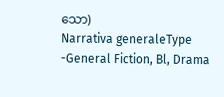သော)
Narrativa generaleType -General Fiction, Bl, Drama